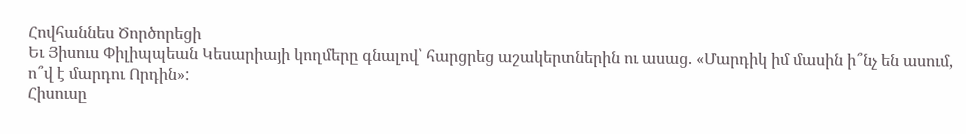Հովհաննես Ծործորեցի
Եւ Յիսուս Փիլիպպեան Կեսարիայի կողմերը գնալով՝ հարցրեց աշակերտներին ու ասաց. «Մարդիկ իմ մասին ի՞նչ են ասում, ո՞վ է մարդու Որդին»:
Հիսուսը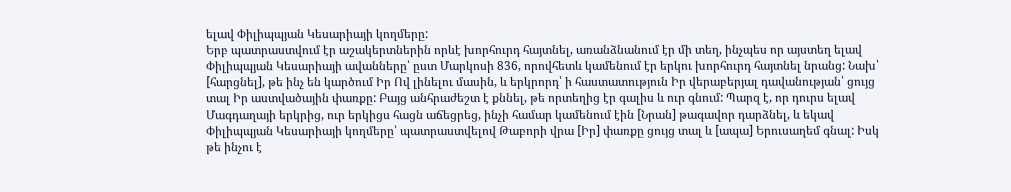ելավ Փիլիպպյան Կեսարիայի կողմերը:
Երբ պատրաստվում էր աշակերտներին որևէ խորհուրդ հայտնել, առանձնանում էր մի տեղ, ինչպես որ այստեղ ելավ Փիլիպպյան Կեսարիայի ավանները՝ ըստ Մարկոսի 836, որովհետև կամենում էր երկու խորհուրդ հայտնել նրանց: Նախ՝ [հարցնել], թե ինչ են կարծում Իր Ով լինելու մասին, և երկրորդ՝ ի հաստատություն Իր վերաբերյալ դավանության՝ ցույց տալ Իր աստվածային փառքը: Բայց անհրաժեշտ է քննել, թե որտեղից էր գալիս և ուր գնում: Պարզ է, որ դուրս ելավ Մագդաղայի երկրից, ուր երկիցս հացն աճեցրեց, ինչի համար կամենում էին [Նրան] թագավոր դարձնել, և եկավ Փիլիպպյան Կեսարիայի կողմերը՝ պատրաստվելով Թաբորի վրա [Իր] փառքը ցույց տալ և [ապա] Երուսաղեմ գնալ: Իսկ թե ինչու է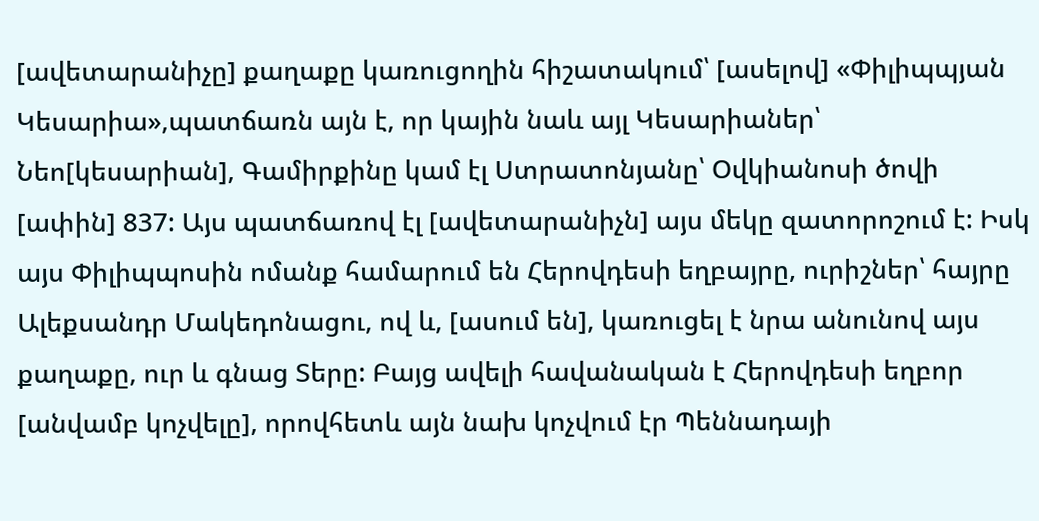[ավետարանիչը] քաղաքը կառուցողին հիշատակում՝ [ասելով] «Փիլիպպյան Կեսարիա»,պատճառն այն է, որ կային նաև այլ Կեսարիաներ՝ Նեո[կեսարիան], Գամիրքինը կամ էլ Ստրատոնյանը՝ Օվկիանոսի ծովի [ափին] 837: Այս պատճառով էլ [ավետարանիչն] այս մեկը զատորոշում է: Իսկ այս Փիլիպպոսին ոմանք համարում են Հերովդեսի եղբայրը, ուրիշներ՝ հայրը Ալեքսանդր Մակեդոնացու, ով և, [ասում են], կառուցել է նրա անունով այս քաղաքը, ուր և գնաց Տերը: Բայց ավելի հավանական է Հերովդեսի եղբոր [անվամբ կոչվելը], որովհետև այն նախ կոչվում էր Պեննադայի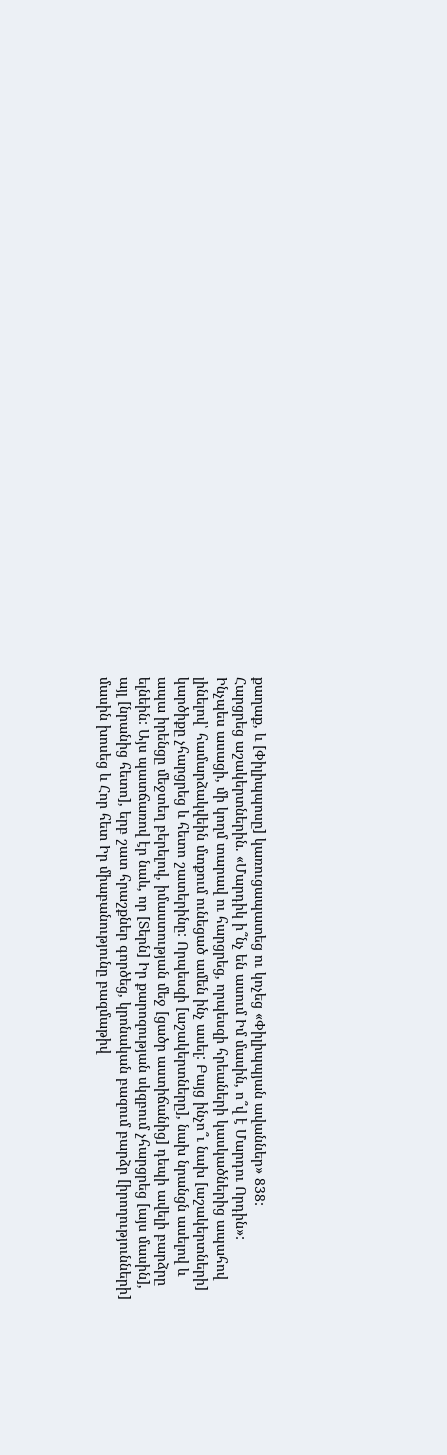քաղաք, և [Փիլիպպոսը] կառուցապատեց ու կոչեց «Փիլիպպյան ավաններ» 838:
Հարցրեց աշակերտներին. «Մարդիկ ի՞նչ են ասում Իմ մասին, ո՞վ է Մարդու Որդին»:
Ինչպես ասացի, մի կողմ տարավ ու հարցրեց, որպեսզի հրեաների կասկածներից ապահով լինելով՝ համարձակվեին մտքում ունեցած ամեն ինչ ասել: Բայց ինչո՞ւ նախ [աշակերտների] կարծիքը չհարցրեց և հետո շատերինը: Որպեսզի [աշակերտները], նախ նրանցն ասելով և ապա իրենցը մեջտեղ բերելով, իմաստության մեջ [ցածր աստիճանից] դեպի ավելի բարձրը ելնեին: Այս պատճառով էր նաև, որ [Տերն] Իր քարոզության սկզբում չհարցրեց [այս մասին], այլ [նրանից հետո], երբ շատ հրաշքներ գործեց, կրոնական բազում բարձր [իրողությունների] մասին խոսեց և Հոր հետ Իր միաբանությունը բազմաթիվ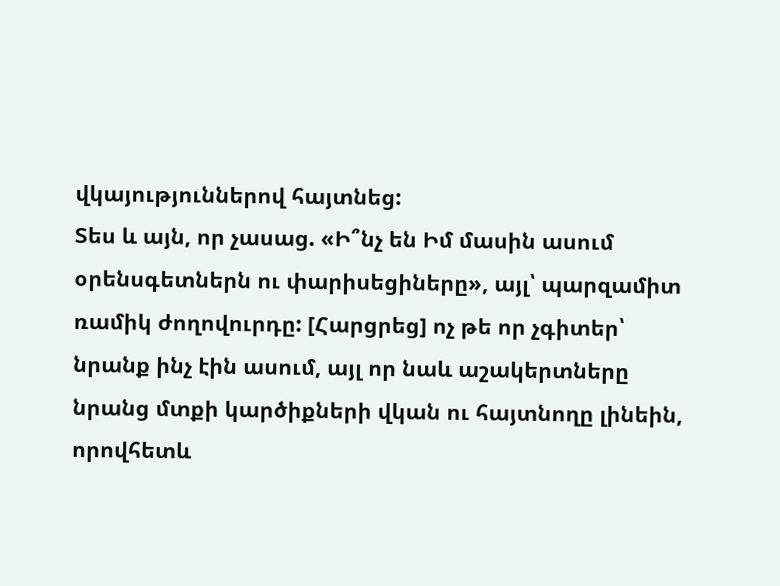վկայություններով հայտնեց:
Տես և այն, որ չասաց. «Ի՞նչ են Իմ մասին ասում օրենսգետներն ու փարիսեցիները», այլ՝ պարզամիտ ռամիկ ժողովուրդը: [Հարցրեց] ոչ թե որ չգիտեր՝ նրանք ինչ էին ասում, այլ որ նաև աշակերտները նրանց մտքի կարծիքների վկան ու հայտնողը լինեին, որովհետև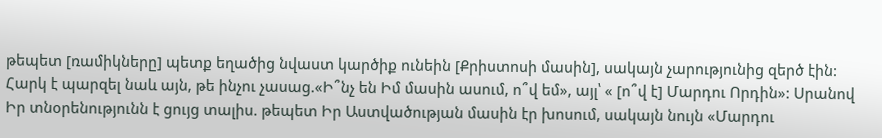թեպետ [ռամիկները] պետք եղածից նվաստ կարծիք ունեին [Քրիստոսի մասին], սակայն չարությունից զերծ էին:
Հարկ է պարզել նաև այն, թե ինչու չասաց.«Ի՞նչ են Իմ մասին ասում, ո՞վ եմ», այլ՝ « [ո՞վ է] Մարդու Որդին»: Սրանով Իր տնօրենությունն է ցույց տալիս. թեպետ Իր Աստվածության մասին էր խոսում, սակայն նույն «Մարդու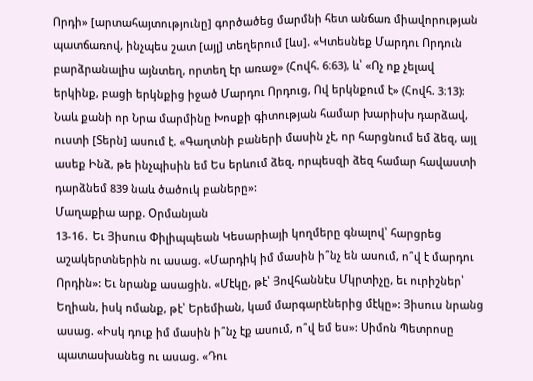Որդի» [արտահայտությունը] գործածեց մարմնի հետ անճառ միավորության պատճառով, ինչպես շատ [այլ] տեղերում [ևս]. «Կտեսնեք Մարդու Որդուն բարձրանալիս այնտեղ, որտեղ էր առաջ» (Հովհ. 6։63), և՝ «Ոչ ոք չելավ երկինք, բացի երկնքից իջած Մարդու Որդուց, Ով երկնքում է» (Հովհ. 3։13): Նաև քանի որ Նրա մարմինը Խոսքի գիտության համար խարիսխ դարձավ, ուստի [Տերն] ասում է. «Գաղտնի բաների մասին չէ, որ հարցնում եմ ձեզ, այլ ասեք Ինձ, թե ինչպիսին եմ Ես երևում ձեզ, որպեսզի ձեզ համար հավաստի դարձնեմ 839 նաև ծածուկ բաները»:
Մաղաքիա արք. Օրմանյան
13-16․ Եւ Յիսուս Փիլիպպեան Կեսարիայի կողմերը գնալով՝ հարցրեց աշակերտներին ու ասաց. «Մարդիկ իմ մասին ի՞նչ են ասում, ո՞վ է մարդու Որդին»: Եւ նրանք ասացին. «Մէկը, թէ՝ Յովհաննէս Մկրտիչը, եւ ուրիշներ՝ Եղիան, իսկ ոմանք, թէ՝ Երեմիան, կամ մարգարէներից մէկը»: Յիսուս նրանց ասաց. «Իսկ դուք իմ մասին ի՞նչ էք ասում, ո՞վ եմ ես»: Սիմոն Պետրոսը պատասխանեց ու ասաց. «Դու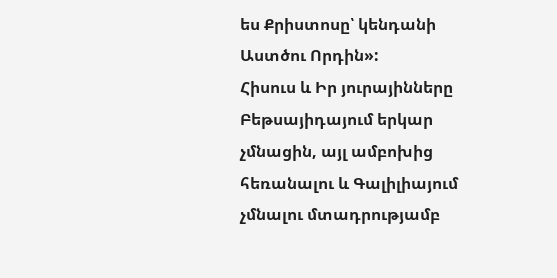ես Քրիստոսը՝ կենդանի Աստծու Որդին»:
Հիսուս և Իր յուրայինները Բեթսայիդայում երկար չմնացին, այլ ամբոխից հեռանալու և Գալիլիայում չմնալու մտադրությամբ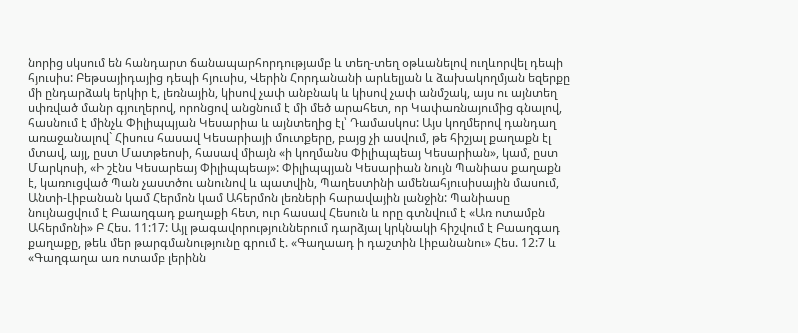նորից սկսում են հանդարտ ճանապարհորդությամբ և տեղ-տեղ օթևանելով ուղևորվել դեպի հյուսիս: Բեթսայիդայից դեպի հյուսիս, Վերին Հորդանանի արևելյան և ձախակողմյան եզերքը մի ընդարձակ երկիր է, լեռնային, կիսով չափ անբնակ և կիսով չափ անմշակ, այս ու այնտեղ սփռված մանր գյուղերով, որոնցով անցնում է մի մեծ արահետ, որ Կափառնայումից գնալով, հասնում է մինչև Փիլիպպյան Կեսարիա և այնտեղից էլ՝ Դամասկոս: Այս կողմերով դանդաղ առաջանալով` Հիսուս հասավ Կեսարիայի մուտքերը, բայց չի ասվում, թե հիշյալ քաղաքն էլ մտավ, այլ, ըստ Մատթեոսի, հասավ միայն «ի կողմանս Փիլիպպեայ Կեսարիան», կամ, ըստ Մարկոսի, «Ի շէնս Կեսարեայ Փիլիպպեայ»: Փիլիպպյան Կեսարիան նույն Պանիաս քաղաքն է, կառուցված Պան չաստծու անունով և պատվին, Պաղեստինի ամենահյուսիսային մասում, Անտի-Լիբանան կամ Հերմոն կամ Ահերմոն լեռների հարավային լանջին: Պանիասը նույնացվում է Բաաղգադ քաղաքի հետ, ուր հասավ Հեսուն և որը գտնվում է «Առ ոտամբն Ահերմոնի» Բ Հես. 11:17: Այլ թագավորություններում դարձյալ կրկնակի հիշվում է Բաաղգադ քաղաքը, թեև մեր թարգմանությունը գրում է. «Գաղաադ ի դաշտին Լիբանանու» Հես. 12:7 և «Գաղգաղա առ ոտամբ լերինն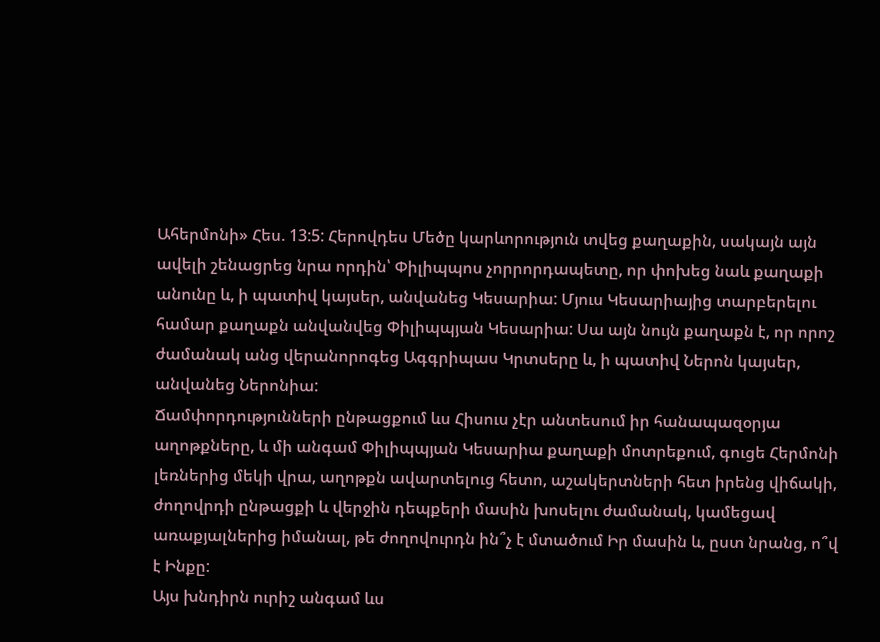Ահերմոնի» Հես. 13:5: Հերովդես Մեծը կարևորություն տվեց քաղաքին, սակայն այն ավելի շենացրեց նրա որդին՝ Փիլիպպոս չորրորդապետը, որ փոխեց նաև քաղաքի անունը և, ի պատիվ կայսեր, անվանեց Կեսարիա: Մյուս Կեսարիայից տարբերելու համար քաղաքն անվանվեց Փիլիպպյան Կեսարիա: Սա այն նույն քաղաքն է, որ որոշ ժամանակ անց վերանորոգեց Ագգրիպաս Կրտսերը և, ի պատիվ Ներոն կայսեր, անվանեց Ներոնիա:
Ճամփորդությունների ընթացքում ևս Հիսուս չէր անտեսում իր հանապազօրյա աղոթքները, և մի անգամ Փիլիպպյան Կեսարիա քաղաքի մոտրեքում, գուցե Հերմոնի լեռներից մեկի վրա, աղոթքն ավարտելուց հետո, աշակերտների հետ իրենց վիճակի, ժողովրդի ընթացքի և վերջին դեպքերի մասին խոսելու ժամանակ, կամեցավ առաքյալներից իմանալ, թե ժողովուրդն ին՞չ է մտածում Իր մասին և, ըստ նրանց, ո՞վ է Ինքը:
Այս խնդիրն ուրիշ անգամ ևս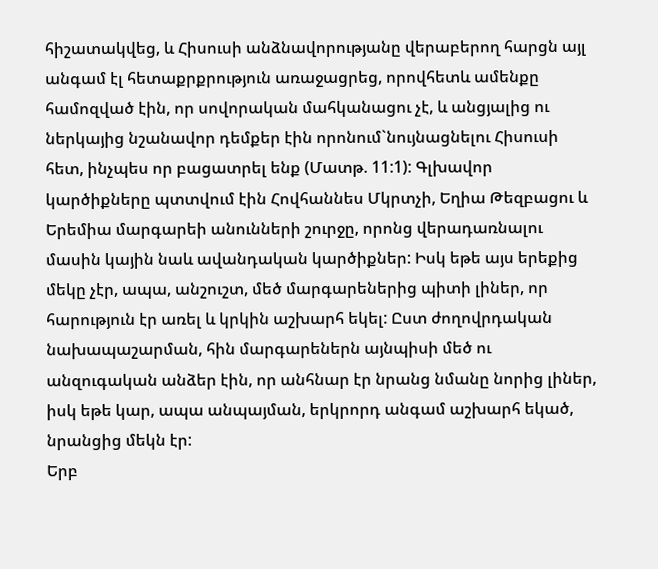հիշատակվեց, և Հիսուսի անձնավորությանը վերաբերող հարցն այլ անգամ էլ հետաքրքրություն առաջացրեց, որովհետև ամենքը համոզված էին, որ սովորական մահկանացու չէ, և անցյալից ու ներկայից նշանավոր դեմքեր էին որոնում`նույնացնելու Հիսուսի հետ, ինչպես որ բացատրել ենք (Մատթ. 11:1): Գլխավոր կարծիքները պտտվում էին Հովհաննես Մկրտչի, Եղիա Թեզբացու և Երեմիա մարգարեի անունների շուրջը, որոնց վերադառնալու մասին կային նաև ավանդական կարծիքներ: Իսկ եթե այս երեքից մեկը չէր, ապա, անշուշտ, մեծ մարգարեներից պիտի լիներ, որ հարություն էր առել և կրկին աշխարհ եկել: Ըստ ժողովրդական նախապաշարման, հին մարգարեներն այնպիսի մեծ ու անզուգական անձեր էին, որ անհնար էր նրանց նմանը նորից լիներ, իսկ եթե կար, ապա անպայման, երկրորդ անգամ աշխարհ եկած, նրանցից մեկն էր:
Երբ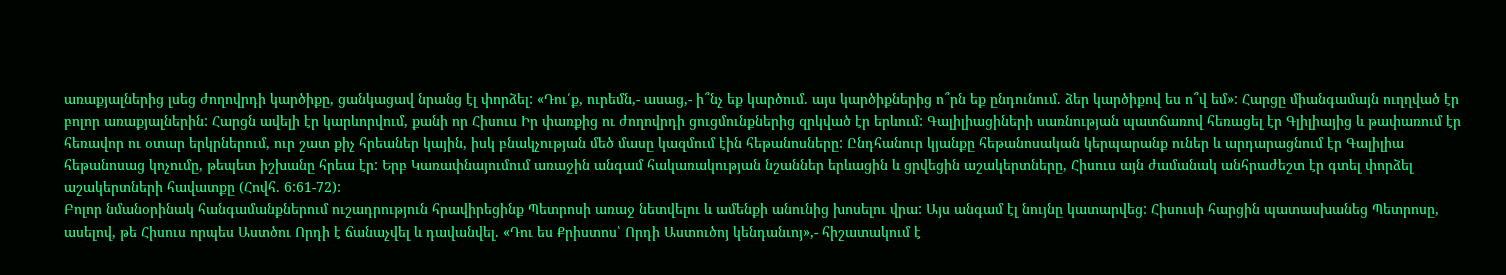առաքյալներից լսեց ժողովրդի կարծիքը, ցանկացավ նրանց էլ փորձել: «Դու՛ք, ուրեմն,- ասաց,- ի՞նչ եք կարծում. այս կարծիքներից ո՞րն եք ընդունում. ձեր կարծիքով ես ո՞վ եմ»: Հարցը միանգամայն ուղղված էր բոլոր առաքյալներին: Հարցն ավելի էր կարևորվում, քանի որ Հիսուս Իր փառքից ու ժողովրդի ցուցմունքներից զրկված էր երևում: Գալիլիացիների սառնության պատճառով հեռացել էր Գլիլիայից և թափառում էր հեռավոր ու օտար երկրներում, ուր շատ քիչ հրեաներ կային, իսկ բնակչության մեծ մասը կազմում էին հեթանոսները: Ընդհանուր կյանքը հեթանոսական կերպարանք ուներ և արդարացնում էր Գալիլիա հեթանոսաց կոչումը, թեպետ իշխանը հրեա էր: Երբ Կառափնայումում առաջին անգամ հակառակության նշաններ երևացին և ցրվեցին աշակերտները, Հիսուս այն ժամանակ անհրաժեշտ էր գտել փորձել աշակերտների հավատքը (Հովհ. 6:61-72):
Բոլոր նմանօրինակ հանգամանքներում ուշադրություն հրավիրեցինք Պետրոսի առաջ նետվելու և ամենքի անունից խոսելու վրա: Այս անգամ էլ նույնը կատարվեց: Հիսուսի հարցին պատասխանեց Պետրոսը, ասելով, թե Հիսուս որպես Աստծու Որդի է ճանաչվել և դավանվել. «Դու ես Քրիստոս՝ Որդի Աստուծոյ կենդանւոյ»,- հիշատակում է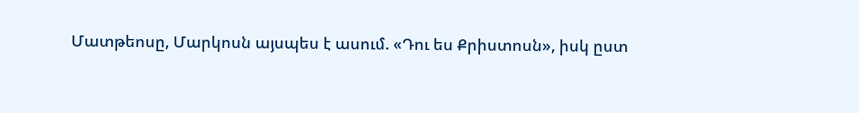Մատթեոսը, Մարկոսն այսպես է ասում. «Դու ես Քրիստոսն», իսկ ըստ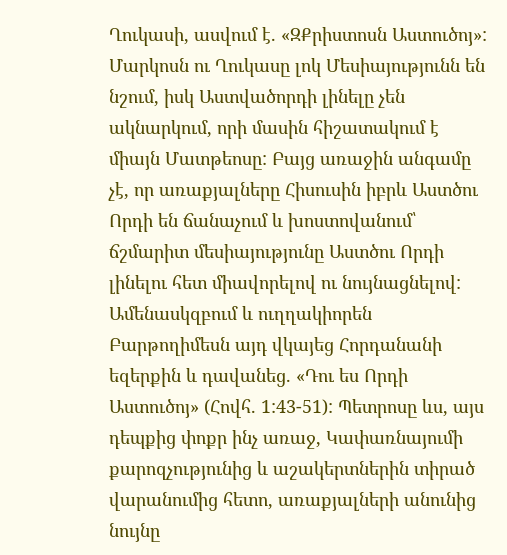Ղուկասի, ասվում է. «ԶՔրիստոսն Աստուծոյ»: Մարկոսն ու Ղուկասը լոկ Մեսիայությունն են նշում, իսկ Աստվածորդի լինելը չեն ակնարկում, որի մասին հիշատակում է միայն Մատթեոսը: Բայց առաջին անգամը չէ, որ առաքյալները Հիսուսին իբրև Աստծու Որդի են ճանաչում և խոստովանում՝ ճշմարիտ մեսիայությունը Աստծու Որդի լինելու հետ միավորելով ու նույնացնելով: Ամենասկզբում և ուղղակիորեն Բարթողիմեսն այդ վկայեց Հորդանանի եզերքին և դավանեց. «Դու ես Որդի Աստուծոյ» (Հովհ. 1:43-51): Պետրոսը ևս, այս դեպքից փոքր ինչ առաջ, Կափառնայումի քարոզչությունից և աշակերտներին տիրած վարանումից հետո, առաքյալների անունից նույնը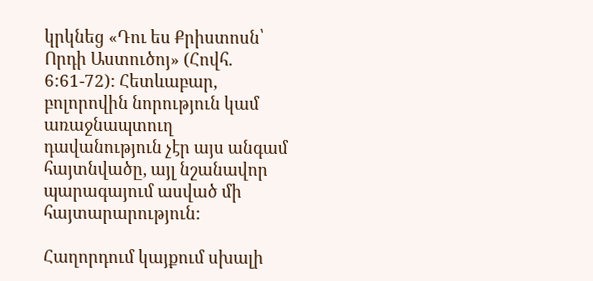կրկնեց «Դու ես Քրիստոսն՝ Որդի Աստուծոյ» (Հովհ. 6:61-72): Հետևաբար, բոլորովին նորություն կամ առաջնապտուղ դավանություն չէր այս անգամ հայտնվածը, այլ նշանավոր պարագայում ասված մի հայտարարություն:

Հաղորդում կայքում սխալի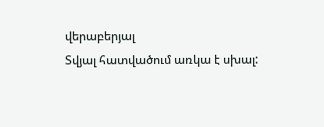վերաբերյալ
Տվյալ հատվածում առկա է սխալ: